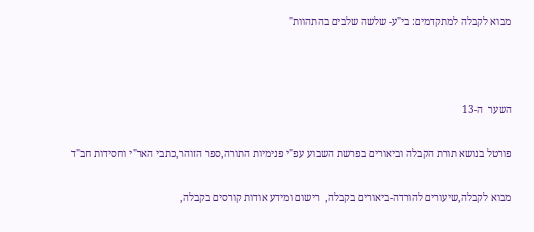מבוא לקבלה למתקדמים: בי"ע- שלשה שלבים בהתהוות"



השער  ה-13

פורטל בנושא תורת הקבלה וביאורים בפרשת השבוע עפ"י פנימיות התורה,ספר הזוהר,כתבי האר"י וחסידות חב"ד

מבוא לקבלה,שיעורים להורדה-ביאורים בקבלה,  רישום ומידע אודות קורסים בקבלה,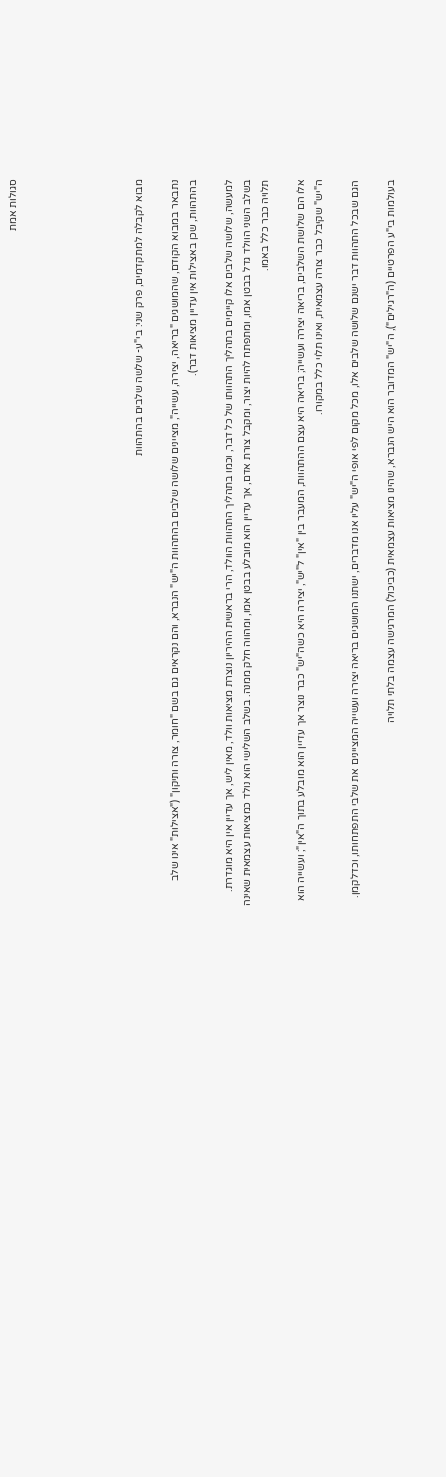סגולות אמת






מבוא לקבלה למתקדמים, פרק שני: בי"ע- שלשה שלבים בהתהוות

נתבאר במבוא הקודם, שהמושגים "בריאה, יצירה, עשייה", מציינים שלושה שלבים בהתהוות ה"יש" הנברא, והם נקראים גם בשם "חומר, צורה ותיקון" ("אצילות" אינו שלב בהתהוות, שכן באצילות אין עדיין מציאות דבר).

למעשה, שלושה שלבים אלו קיימים בתהליך התהוותו של כל דבר, וכמו בתהליך התהוות הוולד, הרי בראשית ההיריון נוצרת מציאות וולד, מאין ליש, אך עדיין אין היא מוגדרת. בשלב השני הוולד גדל בבטן אמו, ומתפתח להיות יצור, ומקבל צורת אדם, אך עדיין הוא מובלע בבטן אמו, ומהווה חלק ממנה. בשלב השלישי הוא נולד כמציאות עצמאית שאינה תלויה כבר כלל באמו.

אלו הם שלושת השלבים, בריאה יצירה ועשייה; בריאה היא עצם ההתהוות, המעבר בין "אין" ל"יש", יצירה היא כשה"יש" כבר נוצר אך עדיין הוא מובלע בתוך ה"אין"; ועשייה הוא ה"יש" שקיבל כבר צורה עצמאית, ואינו תלוי כלל במקורו.

הגם שבכל התהוות דבר ישנם שלושה שלבים אלו, מכל מקום לפי אופי ה"יש" עליו אנו מדברים, ישתנו המושגים בריאה יצירה ועשייה המציינים את שלבי התפתחותו, וכדלקמן.

בעולמות בי"ע הפרטיים (ה"רגילים"), ה"יש" המדובר הוא היש הנברא, שהינו מציאות עצמאית (כביכול) המרגישה עצמה בלתי תלויה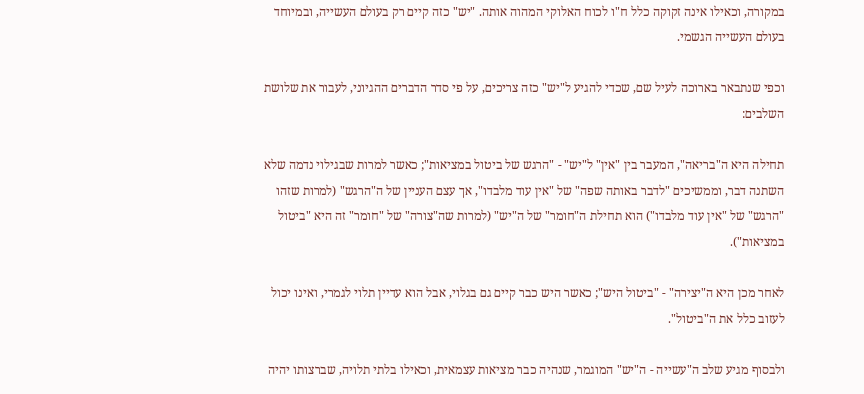במקורה, וכאילו אינה זקוקה כלל ח"ו לכוח האלוקי המהוה אותה. "יש" כזה קיים רק בעולם העשייה, ובמיוחד בעולם העשייה הגשמי.

וכפי שנתבאר בארוכה לעיל שם, שכדי להגיע ל"יש" כזה צריכים, על פי סדר הדברים ההגיוני, לעבור את שלושת השלבים:

תחילה היא ה"בריאה", המעבר בין "אין" ל"יש" - "הרגש של ביטול במציאות"; כאשר למרות שבגילוי נדמה שלא השתנה דבר, וממשיכים "לדבר באותה שפה" של "אין עוד מלבדו", אך עצם העניין של ה"הרגש" (למרות שזהו "הרגש" של "אין עוד מלבדו") הוא תחילת ה"חומר" של ה"יש" (למרות שה"צורה" של "חומר" זה היא "ביטול במציאות").

לאחר מכן היא ה"יצירה" - "ביטול היש"; כאשר היש כבר קיים גם בגלוי, אבל הוא עדיין תלוי לגמרי, ואינו יכול לעזוב כלל את ה"ביטול".

ולבסוף מגיע שלב ה"עשייה - ה"יש" המוגמר, שנהיה כבר מציאות עצמאית, וכאילו בלתי תלויה, שברצותו יהיה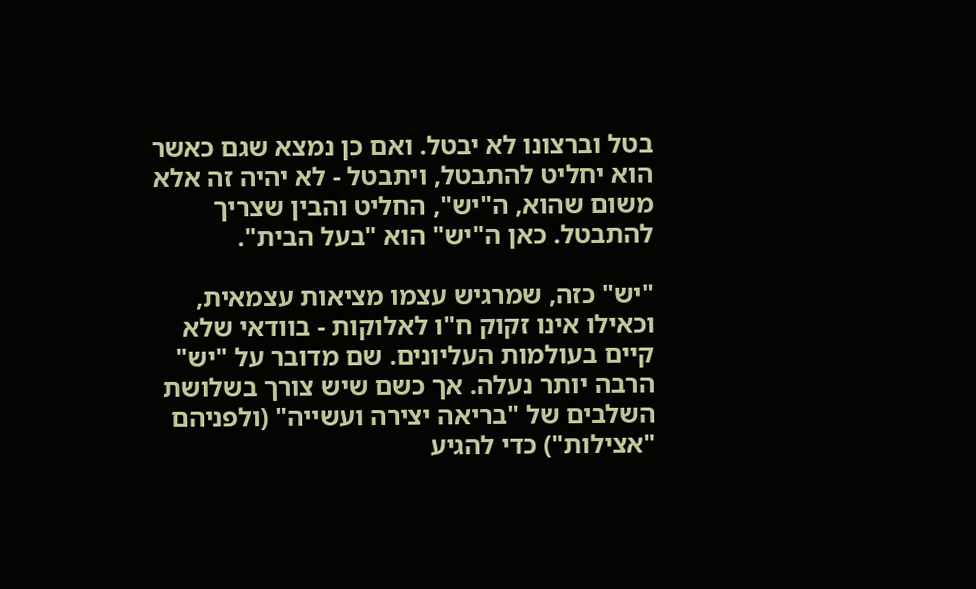בטל וברצונו לא יבטל. ואם כן נמצא שגם כאשר הוא יחליט להתבטל, ויתבטל - לא יהיה זה אלא משום שהוא, ה"יש", החליט והבין שצריך להתבטל. כאן ה"יש" הוא "בעל הבית".

"יש" כזה, שמרגיש עצמו מציאות עצמאית, וכאילו אינו זקוק ח"ו לאלוקות - בוודאי שלא קיים בעולמות העליונים. שם מדובר על "יש" הרבה יותר נעלה. אך כשם שיש צורך בשלושת השלבים של "בריאה יצירה ועשייה" (ולפניהם "אצילות") כדי להגיע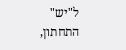ל"יש" התחתון,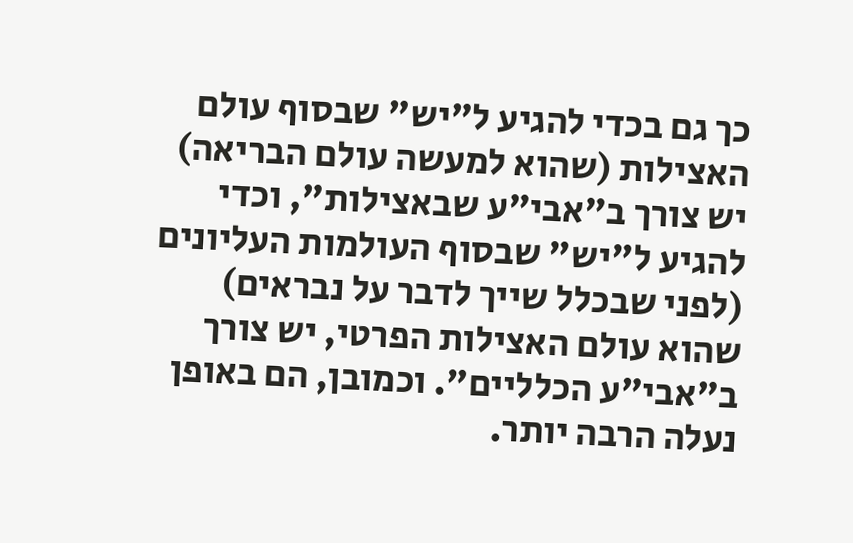כך גם בכדי להגיע ל"יש" שבסוף עולם האצילות (שהוא למעשה עולם הבריאה) יש צורך ב"אבי"ע שבאצילות", וכדי להגיע ל"יש" שבסוף העולמות העליונים (לפני שבכלל שייך לדבר על נבראים) שהוא עולם האצילות הפרטי, יש צורך ב"אבי"ע הכלליים". וכמובן, הם באופן נעלה הרבה יותר.